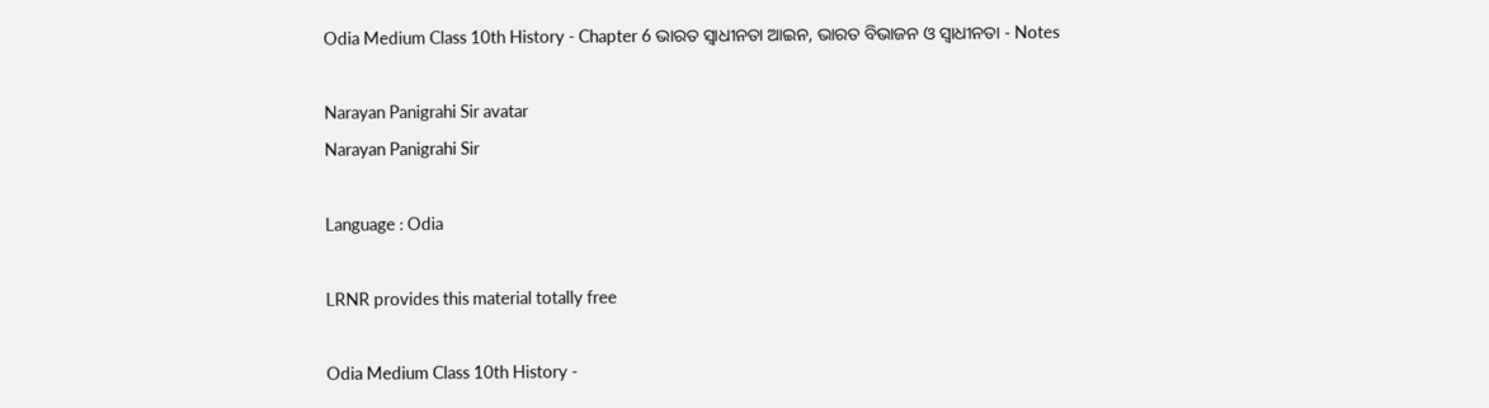Odia Medium Class 10th History - Chapter 6 ଭାରତ ସ୍ଵାଧୀନତା ଆଇନ, ଭାରତ ବିଭାଜନ ଓ ସ୍ଵାଧୀନତା - Notes

Narayan Panigrahi Sir avatar
Narayan Panigrahi Sir

Language : Odia

LRNR provides this material totally free

Odia Medium Class 10th History -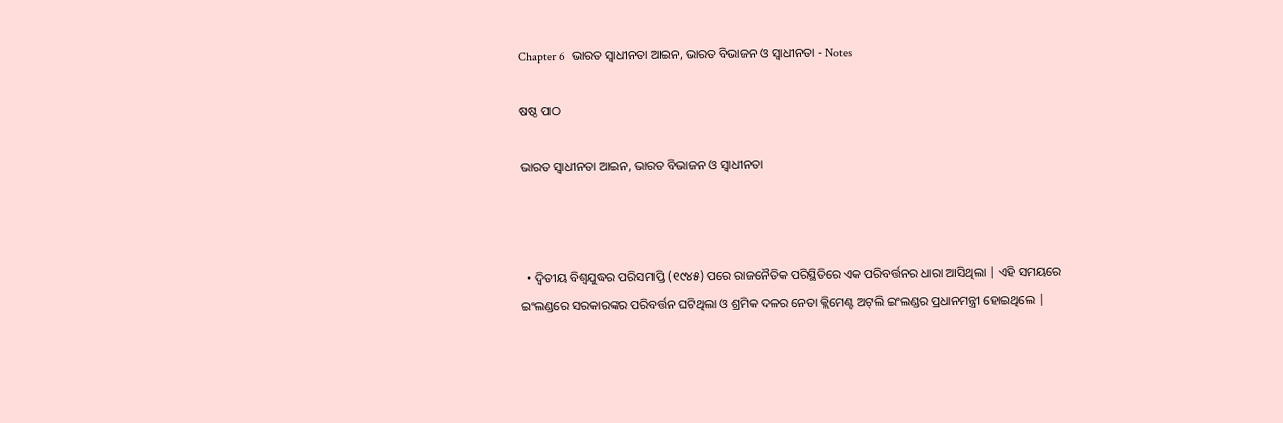Chapter 6  ଭାରତ ସ୍ଵାଧୀନତା ଆଇନ, ଭାରତ ବିଭାଜନ ଓ ସ୍ଵାଧୀନତା - Notes

ଷଷ୍ଠ ପାଠ

ଭାରତ ସ୍ଵାଧୀନତା ଆଇନ, ଭାରତ ବିଭାଜନ ଓ ସ୍ଵାଧୀନତା



  • ଦ୍ଵିତୀୟ ବିଶ୍ୱଯୁଦ୍ଧର ପରିସମାପ୍ତି (୧୯୪୫) ପରେ ରାଜନୈତିକ ପରିସ୍ଥିତିରେ ଏକ ପରିବର୍ତ୍ତନର ଧାରା ଆସିଥିଲା | ଏହି ସମୟରେ ଇଂଲଣ୍ଡରେ ସରକାରଙ୍କର ପରିବର୍ତ୍ତନ ଘଟିଥିଲା ଓ ଶ୍ରମିକ ଦଳର ନେତା କ୍ଲିମେଣ୍ଟ ଅଟ୍‌ଲି ଇଂଲଣ୍ଡର ପ୍ରଧାନମନ୍ତ୍ରୀ ହୋଇଥିଲେ |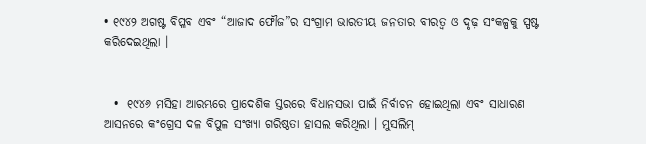• ୧୯୪୨ ଅଗଷ୍ଟ ବିପ୍ଳବ ଏବଂ “ଆଜାଦ ଫୌଜ”ର ସଂଗ୍ରାମ ଭାରତୀୟ ଜନତାର ବୀରତ୍ଵ ଓ ଦୃଢ଼ ସଂକଳ୍ପକୁ ସ୍ପଷ୍ଟ କରିଦେଇଥିଲା ।


  •  ୧୯୪୬ ମସିହା ଆରମ୍ଭରେ ପ୍ରାଦେଶିକ ସ୍ତରରେ ବିଧାନସଭା ପାଇଁ ନିର୍ବାଚନ ହୋଇଥିଲା ଏବଂ ସାଧାରଣ ଆସନରେ କଂଗ୍ରେସ ଦଳ ବିପୁଳ ସଂଖ୍ୟା ଗରିଷ୍ଠତା ହାସଲ କରିଥିଲା । ମୁସଲିମ୍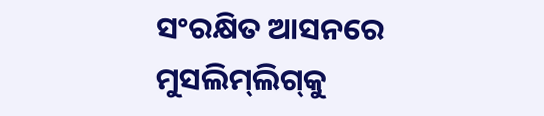ସଂରକ୍ଷିତ ଆସନରେ ମୁସଲିମ୍‌ଲିଗ୍‌କୁ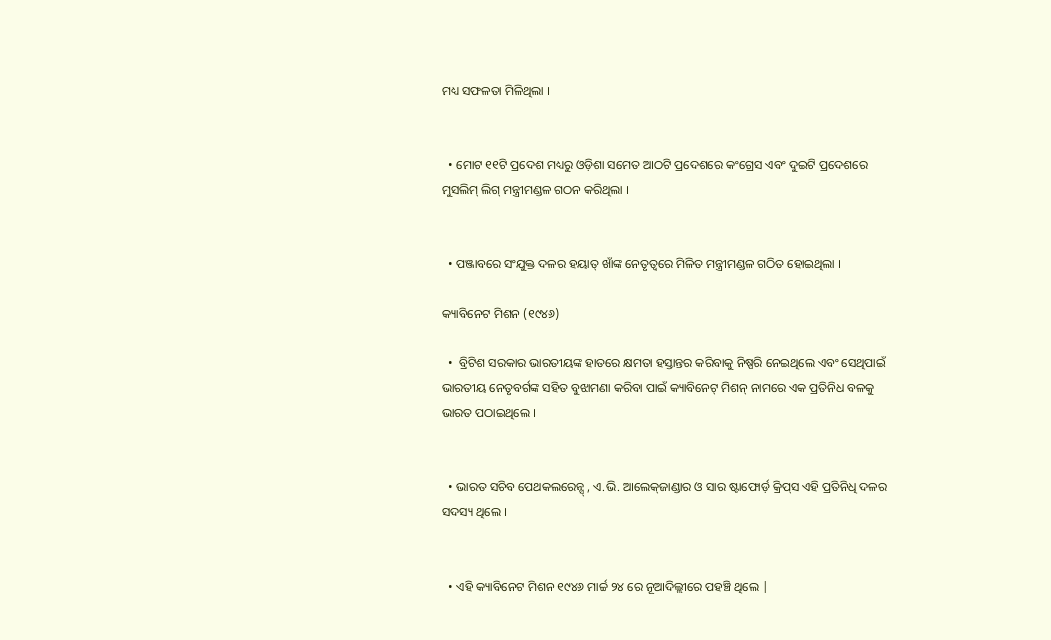ମଧ୍ୟ ସଫଳତା ମିଳିଥିଲା ।


  • ମୋଟ ୧୧ଟି ପ୍ରଦେଶ ମଧ୍ୟରୁ ଓଡ଼ିଶା ସମେତ ଆଠଟି ପ୍ରଦେଶରେ କଂଗ୍ରେସ ଏବଂ ଦୁଇଟି ପ୍ରଦେଶରେ ମୁସଲିମ୍ ଲିଗ୍ ମନ୍ତ୍ରୀମଣ୍ଡଳ ଗଠନ କରିଥିଲା ।


  • ପଞ୍ଜାବରେ ସଂଯୁକ୍ତ ଦଳର ହୟାତ୍ ଖାଁଙ୍କ ନେତୃତ୍ବରେ ମିଳିତ ମନ୍ତ୍ରୀମଣ୍ଡଳ ଗଠିତ ହୋଇଥିଲା ।

କ୍ୟାବିନେଟ ମିଶନ (୧୯୪୬)

  •  ବ୍ରିଟିଶ ସରକାର ଭାରତୀୟଙ୍କ ହାତରେ କ୍ଷମତା ହସ୍ତାନ୍ତର କରିବାକୁ ନିଷ୍ପରି ନେଇଥିଲେ ଏବଂ ସେଥିପାଇଁ ଭାରତୀୟ ନେତୃବର୍ଗଙ୍କ ସହିତ ବୁଝାମଣା କରିବା ପାଇଁ କ୍ୟାବିନେଟ୍ ମିଶନ୍ ନାମରେ ଏକ ପ୍ରତିନିଧ ବଳକୁ ଭାରତ ପଠାଇଥିଲେ ।


  • ଭାରତ ସଚିବ ପେଥକଲରେନ୍ସ୍ , ଏ.ଭି. ଆଲେକ୍‌ଜାଣ୍ଡାର ଓ ସାର ଷ୍ଟାଫୋର୍ଡ଼ କ୍ରିପ୍‌ସ ଏହି ପ୍ରତିନିଧି ଦଳର ସଦସ୍ୟ ଥିଲେ ।


  • ଏହି କ୍ୟାବିନେଟ ମିଶନ ୧୯୪୬ ମାର୍ଚ୍ଚ ୨୪ ରେ ନୂଆଦିଲ୍ଲୀରେ ପହଞ୍ଚି ଥିଲେ |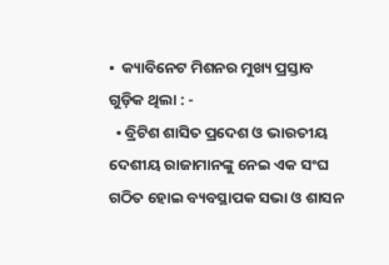•  କ୍ୟାବିନେଟ ମିଶନର ମୁଖ୍ୟ ପ୍ରସ୍ତାବ ଗୁଡ଼ିକ ଥିଲା : -
  • ବ୍ରିଟିଶ ଶାସିତ ପ୍ରଦେଶ ଓ ଭାରତୀୟ ଦେଶୀୟ ରାଜାମାନଙ୍କୁ ନେଇ ଏକ ସଂଘ ଗଠିତ ହୋଇ ବ୍ୟବସ୍ଥାପକ ସଭା ଓ ଶାସନ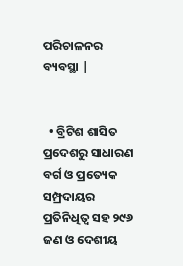ପରିଚାଳନର ବ୍ୟବସ୍ଥା |


  • ବ୍ରିଟିଶ ଶାସିତ ପ୍ରଦେଶରୁ ସାଧାରଣ ବର୍ଗ ଓ ପ୍ରତ୍ୟେକ ସମ୍ପ୍ରଦାୟର ପ୍ରତିନିଧିତ୍ୱ ସହ ୨୯୬ ଜଣ ଓ ଦେଶୀୟ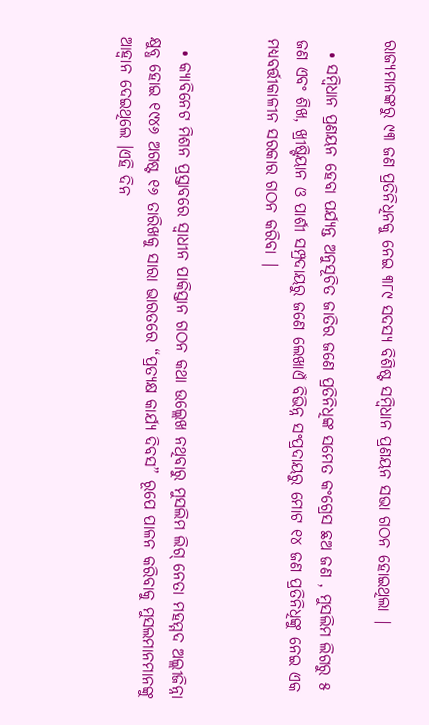ରାଜ୍ୟମାନଙ୍କରୁ ୯୩ ଜଣ ପ୍ରତିନିଧିନକୁ ନେଇ ୩୮୯ ସଦସ୍ୟ ବିଶିଷ୍ଟ ସମ୍ବିଧାନ ପ୍ରଣୟନ ସଭା ଗଠନ ହୋଇଥିଲା |

  • ସମ୍ବିଧାନ ପ୍ରଣୟନ ହେବା ପର୍ଯ୍ୟନ୍ତ ଅନୁସୂଚିତ ଜାତିର ଜଣେ ପ୍ରତିନିଧିଙ୍କ ସମେତ କଂଗ୍ରେସ ଛଅ ଜଣ , ମୁସଲିମ ଲିଗରୁ ୫ ଜଣ ଏବଂ ଶିଖ, ଖ୍ରୀଷ୍ଟିୟାନ ଓ ପାର୍ଶୀ ସମ୍ପ୍ରଦାୟରୁ ଜଣେ ଲେଖାଏଁ ବିଭିନ୍ନ ସଂପ୍ରଦାୟରୁ ମୋଟ ୧୪ ଜଣ ପ୍ରତିନିଧିଙ୍କୁ ନେଇ ଏକ ମଧ୍ୟବର୍ତ୍ତୀକାଳୀନ ସରକାର ଗଠନ କରିବା |


  • କ୍ୟାବିନେଟ ମିଶନ ପ୍ରସ୍ତାବରେ ସ୍ଵାଧୀନ ପାକିସ୍ତାନ ଗଠନ କଥା ଉଲ୍ଲେଖ ନଥିବାରୁ ମୁସଲିମ ଲିଗ୍ ନେତା ମହମ୍ମଦ ଅଲ୍ଲୀଜିନ୍ନା କ୍ଷୁବ୍ଧ ହୋଇ ୧୯୪୬ ଅଗଷ୍ଟ ୧୬ ତାରିଖକୁ ସାରା ଭାରତରେ “ପ୍ରତ୍ୟକ୍ଷ କାର୍ଯ୍ୟ ଦିବସ” ରୂପେ ପାଳନ କରିବାକୁ ମୁସଲମାନମାନଙ୍କୁ ଆହ୍ଵାନ ଦେଇଥିଲେ ।ଏହି ଦିନ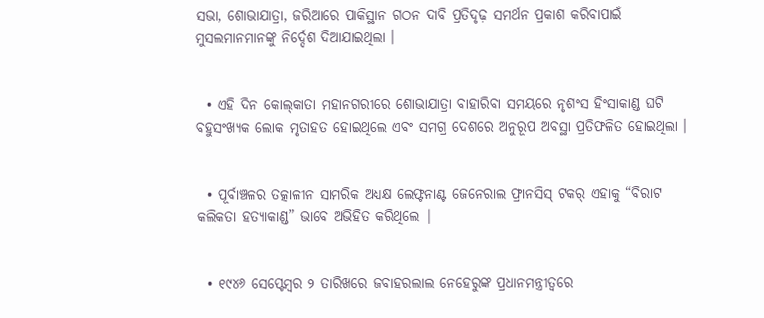ସଭା, ଶୋଭାଯାତ୍ରା, ଜରିଆରେ ପାକିସ୍ଥାନ ଗଠନ ଦାବି ପ୍ରତିଦୃଢ଼ ସମର୍ଥନ ପ୍ରକାଶ କରିବାପାଇଁ ମୁସଲମାନମାନଙ୍କୁ ନିର୍ଦ୍ଦେଶ ଦିଆଯାଇଥିଲା ।


  • ଏହି ଦିନ କୋଲ୍‌କାତା ମହାନଗରୀରେ ଶୋଭାଯାତ୍ରା ବାହାରିବା ସମୟରେ ନୃଶଂସ ହିଂସାକାଣ୍ଡ ଘଟି ବହୁସଂଖ୍ୟକ ଲୋକ ମୃତାହତ ହୋଇଥିଲେ ଏବଂ ସମଗ୍ର ଦେଶରେ ଅନୁରୂପ ଅବସ୍ଥା ପ୍ରତିଫଳିତ ହୋଇଥିଲା ।


  • ପୂର୍ବାଞ୍ଚଳର ତତ୍କାଳୀନ ସାମରିକ ଅଧ୍ୟକ୍ଷ ଲେଫ୍ଟନାଣ୍ଟ ଜେନେରାଲ ଫ୍ରାନସିସ୍ ଟକର୍ ଏହାକୁ “ବିରାଟ କଲିକତା ହତ୍ୟାକାଣ୍ଡ” ଭାବେ ଅଭିହିତ କରିଥିଲେ |


  • ୧୯୪୬ ସେପ୍ଟେମ୍ବର ୨ ତାରିଖରେ ଜବାହରଲାଲ ନେହେରୁଙ୍କ ପ୍ରଧାନମନ୍ତ୍ରୀତ୍ୱରେ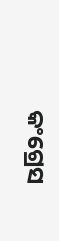କଂଗ୍ରେସ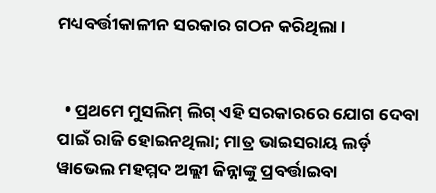ମଧ୍ୟବର୍ତ୍ତୀକାଳୀନ ସରକାର ଗଠନ କରିଥିଲା ।


  • ପ୍ରଥମେ ମୁସଲିମ୍ ଲିଗ୍ ଏହି ସରକାରରେ ଯୋଗ ଦେବା ପାଇଁ ରାଜି ହୋଇନଥିଲା; ମାତ୍ର ଭାଇସରାୟ ଲର୍ଡ଼ ୱାଭେଲ ମହମ୍ମଦ ଅଲ୍ଲୀ ଜିନ୍ନାଙ୍କୁ ପ୍ରବର୍ତ୍ତାଇବା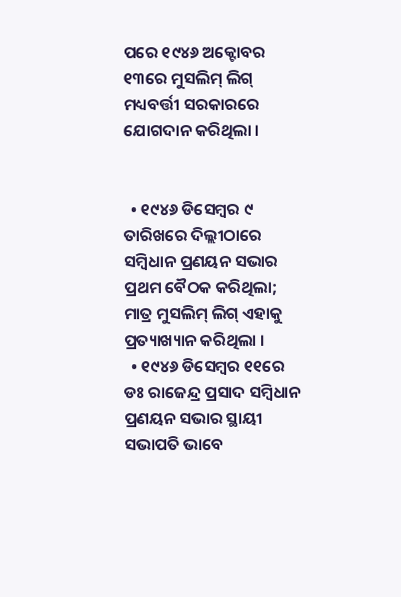ପରେ ୧୯୪୬ ଅକ୍ଟୋବର ୧୩ରେ ମୁସଲିମ୍ ଲିଗ୍ ମଧ୍ୟବର୍ତ୍ତୀ ସରକାରରେ ଯୋଗଦାନ କରିଥିଲା ।


  • ୧୯୪୬ ଡିସେମ୍ବର ୯ ତାରିଖରେ ଦିଲ୍ଲୀଠାରେ ସମ୍ବିଧାନ ପ୍ରଣୟନ ସଭାର ପ୍ରଥମ ବୈଠକ କରିଥିଲା; ମାତ୍ର ମୁସଲିମ୍ ଲିଗ୍ ଏହାକୁ ପ୍ରତ୍ୟାଖ୍ୟାନ କରିଥିଲା ।
  • ୧୯୪୬ ଡିସେମ୍ବର ୧୧ରେ ଡଃ ରାଜେନ୍ଦ୍ର ପ୍ରସାଦ ସମ୍ବିଧାନ ପ୍ରଣୟନ ସଭାର ସ୍ଥାୟୀ ସଭାପତି ଭାବେ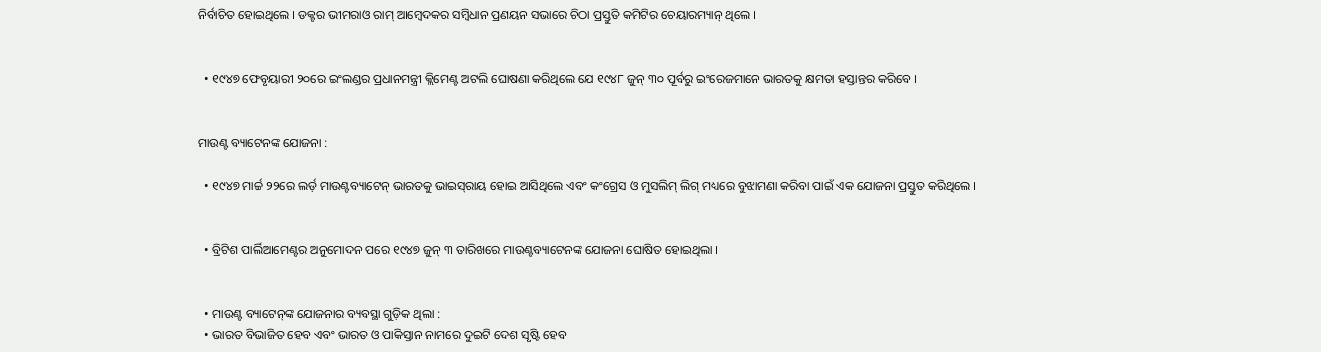ନିର୍ବାଚିତ ହୋଇଥିଲେ । ଡକ୍ଟର ଭୀମରାଓ ରାମ୍ ଆମ୍ବେଦକର ସମ୍ବିଧାନ ପ୍ରଣୟନ ସଭାରେ ଚିଠା ପ୍ରସ୍ତୁତି କମିଟିର ଚେୟାରମ୍ୟାନ୍‌ ଥିଲେ ।


  • ୧୯୪୭ ଫେବୃୟାରୀ ୨୦ରେ ଇଂଲଣ୍ଡର ପ୍ରଧାନମନ୍ତ୍ରୀ କ୍ଲିମେଣ୍ଟ ଅଟଲି ଘୋଷଣା କରିଥିଲେ ଯେ ୧୯୪୮ ଜୁନ୍ ୩୦ ପୂର୍ବରୁ ଇଂରେଜମାନେ ଭାରତକୁ କ୍ଷମତା ହସ୍ତାନ୍ତର କରିବେ ।


ମାଉଣ୍ଟ ବ୍ୟାଟେନଙ୍କ ଯୋଜନା :

  • ୧୯୪୭ ମାର୍ଚ୍ଚ ୨୨ରେ ଲର୍ଡ଼ ମାଉଣ୍ଟବ୍ୟାଟେନ୍ ଭାରତକୁ ଭାଇସ୍‌ରାୟ ହୋଇ ଆସିଥିଲେ ଏବଂ କଂଗ୍ରେସ ଓ ମୁସଲିମ୍ ଲିଗ୍ ମଧ୍ୟରେ ବୁଝାମଣା କରିବା ପାଇଁ ଏକ ଯୋଜନା ପ୍ରସ୍ତୁତ କରିଥିଲେ ।


  • ବ୍ରିଟିଶ ପାର୍ଲିଆମେଣ୍ଟର ଅନୁମୋଦନ ପରେ ୧୯୪୭ ଜୁନ୍ ୩ ତାରିଖରେ ମାଉଣ୍ଟବ୍ୟାଟେନଙ୍କ ଯୋଜନା ଘୋଷିତ ହୋଇଥିଲା ।


  • ମାଉଣ୍ଟ ବ୍ୟାଟେନ୍‌ଙ୍କ ଯୋଜନାର ବ୍ୟବସ୍ଥା ଗୁଡ଼ିକ ଥିଲା :
  • ଭାରତ ବିଭାଜିତ ହେବ ଏବଂ ଭାରତ ଓ ପାକିସ୍ତାନ ନାମରେ ଦୁଇଟି ଦେଶ ସୃଷ୍ଟି ହେବ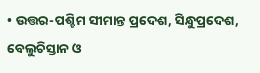• ଉତ୍ତର-ପଶ୍ଚିମ ସୀମାନ୍ତ ପ୍ରଦେଶ, ସିନ୍ଧୁପ୍ରଦେଶ, ବେଲୁଚିସ୍ତାନ ଓ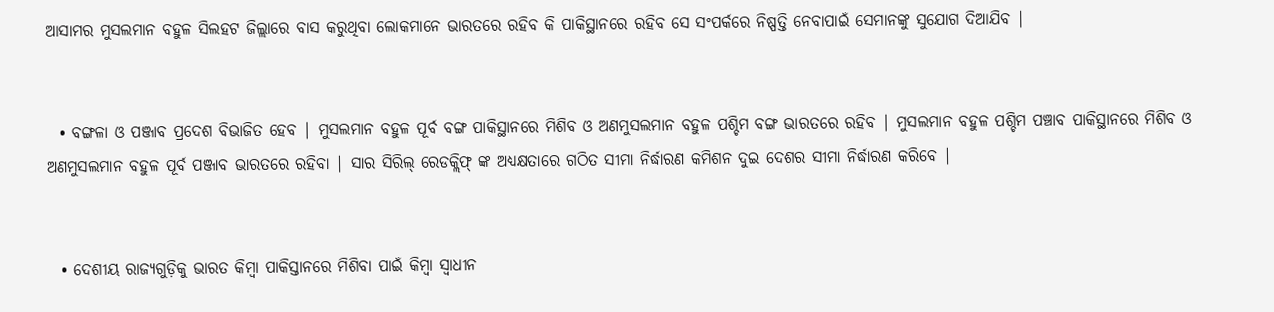ଆସାମର ମୁସଲମାନ ବହୁଳ ସିଲହଟ ଜିଲ୍ଲାରେ ବାସ କରୁଥିବା ଲୋକମାନେ ଭାରତରେ ରହିବ କି ପାକିସ୍ଥାନରେ ରହିବ ସେ ସଂପର୍କରେ ନିଷ୍ପତ୍ତି ନେବାପାଇଁ ସେମାନଙ୍କୁ ସୁଯୋଗ ଦିଆଯିବ |


  • ବଙ୍ଗଳା ଓ ପଞ୍ଜାବ ପ୍ରଦେଶ ବିଭାଜିତ ହେବ | ମୁସଲମାନ ବହୁଳ ପୂର୍ବ ବଙ୍ଗ ପାକିସ୍ଥାନରେ ମିଶିବ ଓ ଅଣମୁସଲମାନ ବହୁଳ ପଶ୍ଚିମ ବଙ୍ଗ ଭାରତରେ ରହିବ | ମୁସଲମାନ ବହୁଳ ପଶ୍ଚିମ ପଞ୍ଚାବ ପାକିସ୍ଥାନରେ ମିଶିବ ଓ ଅଣମୁସଲମାନ ବହୁଳ ପୂର୍ବ ପଞ୍ଜାବ ଭାରତରେ ରହିବା | ସାର ସିରିଲ୍ ରେଡକ୍ଲିଫ୍ ଙ୍କ ଅଧ୍ୟକ୍ଷତାରେ ଗଠିତ ସୀମା ନିର୍ଦ୍ଧାରଣ କମିଶନ ଦୁଇ ଦେଶର ସୀମା ନିର୍ଦ୍ଧାରଣ କରିବେ |


  • ଦେଶୀୟ ରାଜ୍ୟଗୁଡ଼ିକୁ ଭାରତ କିମ୍ବା ପାକିସ୍ତାନରେ ମିଶିବା ପାଇଁ କିମ୍ବା ସ୍ଵାଧୀନ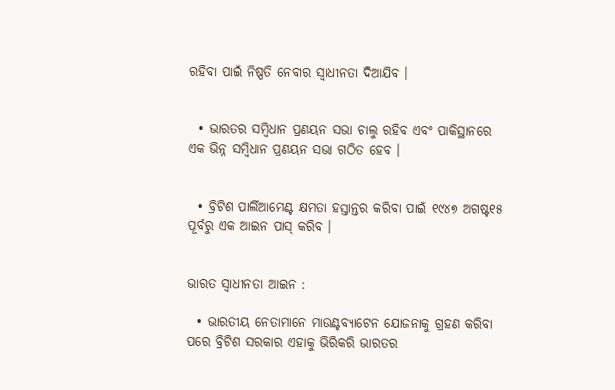ରହିବା ପାଇଁ ନିଷ୍ପତି ନେବାର ସ୍ୱାଧୀନତା ଦିଆଯିବ ।


  • ଭାରତର ସମ୍ବିଧାନ ପ୍ରଣୟନ ସଭା ଚାଲୁ ରହିବ ଏବଂ ପାକିସ୍ଥାନରେ ଏକ ଭିନ୍ନ ସମ୍ବିଧାନ ପ୍ରଣୟନ ସଭା ଗଠିତ ହେବ ।


  • ବ୍ରିଟିଶ ପାର୍ଲିଆମେଣ୍ଟ କ୍ଷମତା ହସ୍ତାନ୍ତର କରିବା ପାଇଁ ୧୯୪୭ ଅଗଷ୍ଟ୧୫ ପୂର୍ବରୁ ଏକ ଆଇନ ପାସ୍‌ କରିବ ।


ଭାରତ ସ୍ୱାଧୀନତା ଆଇନ :

  • ଭାରତୀୟ ନେତାମାନେ ମାଉଣ୍ଟବ୍ୟାଟେନ ଯୋଜନାକୁ ଗ୍ରହଣ କରିବା ପରେ ବ୍ରିଟିଶ ସରକାର ଏହାକୁ ଭିରିକରି ଭାରତର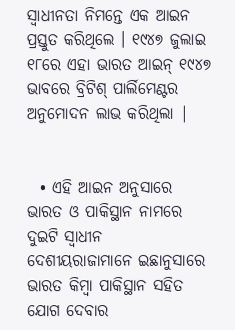ସ୍ୱାଧୀନତା ନିମନ୍ତେ ଏକ ଆଇନ ପ୍ରସ୍ତୁତ କରିଥିଲେ । ୧୯୪୭ ଜୁଲାଇ ୧୮ରେ ଏହା ଭାରତ ଆଇନ୍ ୧୯୪୭ ଭାବରେ ବ୍ରିଟିଶ୍ ପାର୍ଲିମେଣ୍ଟର ଅନୁମୋଦନ ଲାଭ କରିଥିଲା |


  • ଏହି ଆଇନ ଅନୁସାରେ ଭାରତ ଓ ପାକିସ୍ଥାନ ନାମରେ ଦୁଇଟି ସ୍ୱାଧୀନ ଦେଶୀୟରାଜାମାନେ ଇଛାନୁସାରେ ଭାରତ କିମ୍ବା ପାକିସ୍ଥାନ ସହିତ ଯୋଗ ଦେବାର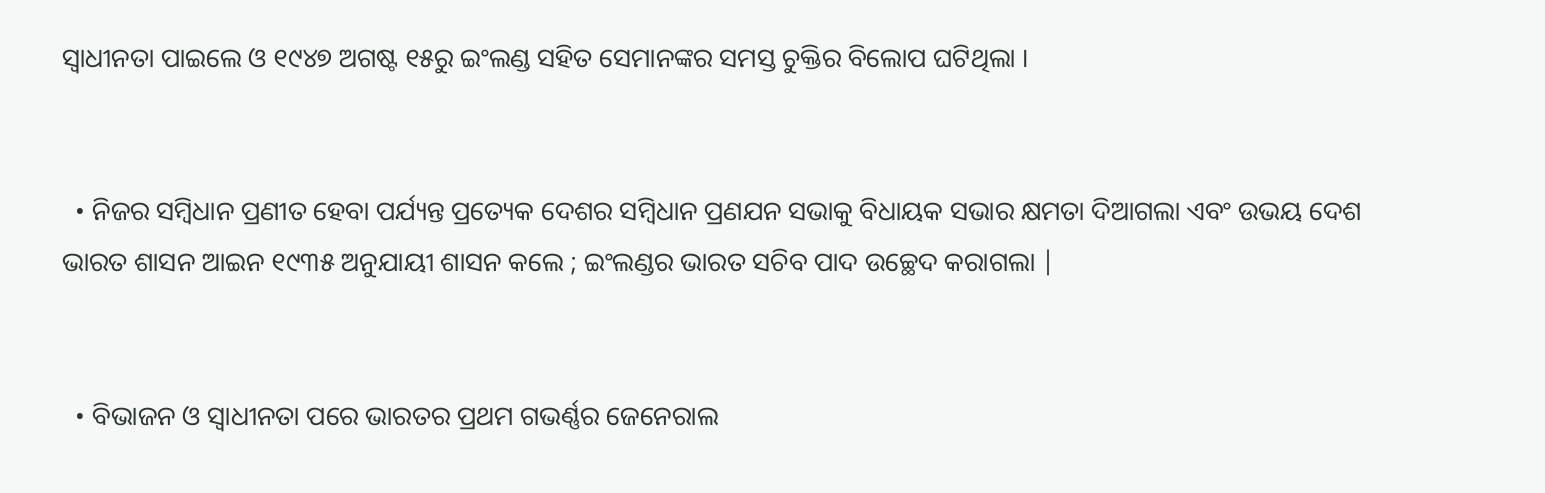ସ୍ଵାଧୀନତା ପାଇଲେ ଓ ୧୯୪୭ ଅଗଷ୍ଟ ୧୫ରୁ ଇଂଲଣ୍ଡ ସହିତ ସେମାନଙ୍କର ସମସ୍ତ ଚୁକ୍ତିର ବିଲୋପ ଘଟିଥିଲା ।


  • ନିଜର ସମ୍ବିଧାନ ପ୍ରଣୀତ ହେବା ପର୍ଯ୍ୟନ୍ତ ପ୍ରତ୍ୟେକ ଦେଶର ସମ୍ବିଧାନ ପ୍ରଣଯନ ସଭାକୁ ବିଧାୟକ ସଭାର କ୍ଷମତା ଦିଆଗଲା ଏବଂ ଉଭୟ ଦେଶ ଭାରତ ଶାସନ ଆଇନ ୧୯୩୫ ଅନୁଯାୟୀ ଶାସନ କଲେ ; ଇଂଲଣ୍ଡର ଭାରତ ସଚିବ ପାଦ ଉଚ୍ଛେଦ କରାଗଲା |


  • ବିଭାଜନ ଓ ସ୍ଵାଧୀନତା ପରେ ଭାରତର ପ୍ରଥମ ଗଭର୍ଣ୍ଣର ଜେନେରାଲ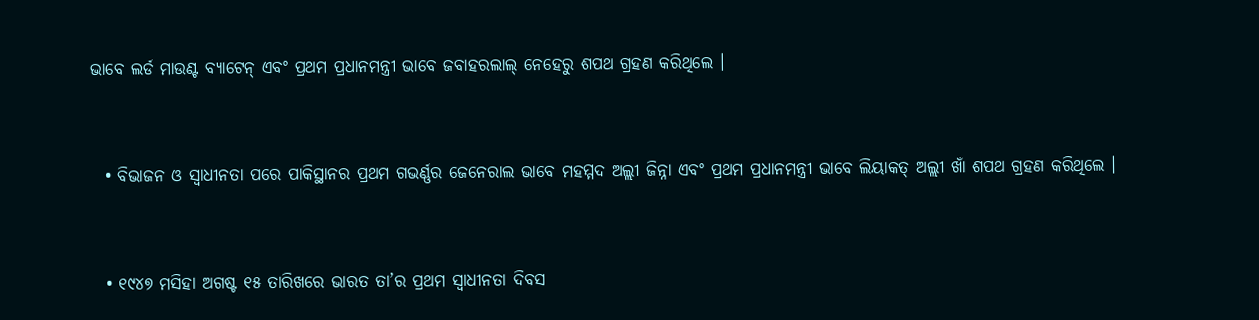ଭାବେ ଲର୍ଡ ମାଉଣ୍ଟ ବ୍ୟାଟେନ୍ ଏବଂ ପ୍ରଥମ ପ୍ରଧାନମନ୍ତ୍ରୀ ଭାବେ ଜବାହରଲାଲ୍ ନେହେରୁ ଶପଥ ଗ୍ରହଣ କରିଥିଲେ ।


  • ବିଭାଜନ ଓ ସ୍ଵାଧୀନତା ପରେ ପାକିସ୍ଥାନର ପ୍ରଥମ ଗଭର୍ଣ୍ଣର ଜେନେରାଲ ଭାବେ ମହମ୍ମଦ ଅଲ୍ଲୀ ଜିନ୍ନା ଏବଂ ପ୍ରଥମ ପ୍ରଧାନମନ୍ତ୍ରୀ ଭାବେ ଲିୟାକତ୍ ଅଲ୍ଲୀ ଖାଁ ଶପଥ ଗ୍ରହଣ କରିଥିଲେ ।


  • ୧୯୪୭ ମସିହା ଅଗଷ୍ଟ ୧୫ ତାରିଖରେ ଭାରତ ତା’ର ପ୍ରଥମ ସ୍ଵାଧୀନତା ଦିବସ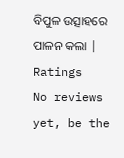ବିପୁଳ ଉତ୍ସାହରେ ପାଳନ କଲା |
Ratings
No reviews yet, be the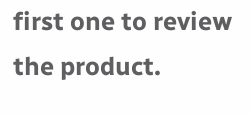first one to review the product.